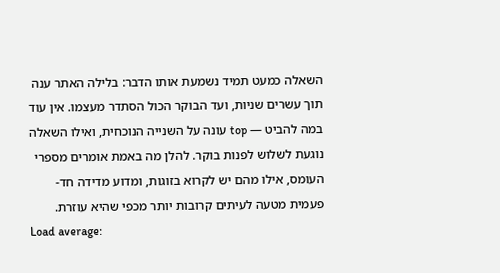השאלה כמעט תמיד נשמעת אותו הדבר: בלילה האתר ענה תוך עשרים שניות, ועד הבוקר הכול הסתדר מעצמו. אין עוד במה להביט — top עונה על השנייה הנוכחית, ואילו השאלה נוגעת לשלוש לפנות בוקר. להלן מה באמת אומרים מספרי העומס, אילו מהם יש לקרוא בזוגות, ומדוע מדידה חד-פעמית מטעה לעיתים קרובות יותר מכפי שהיא עוזרת.
Load average: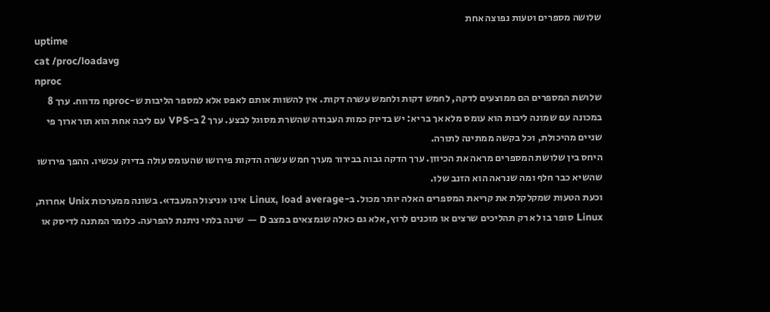שלושה מספרים וטעות נפוצה אחת
uptime
cat /proc/loadavg
nproc
שלושת המספרים הם ממוצעים לדקה, לחמש דקות ולחמש עשרה דקות. אין להשוות אותם לאפס אלא למספר הליבות ש-nproc מדווח. ערך 8 במכונה עם שמונה ליבות הוא עומס מלא אך בריא: יש בדיוק כמות העבודה שהשרת מסוגל לבצע. ערך 2 ב-VPS עם ליבה אחת הוא תור ארוך פי שניים מהיכולת, וכל בקשה ממתינה לתורה.
היחס בין שלושת המספרים מראה את הכיוון. ערך הדקה גבוה בבירור מערך חמש עשרה הדקות פירושו שהעומס עולה בדיוק עכשיו. ההפך פירושו שהשיא כבר חלף ומה שנראה הוא הזנב שלו.
וכעת הטעות שמקלקלת את קריאת המספרים האלה יותר מכול. ב-Linux, load average אינו «ניצול המעבד». בשונה ממערכות Unix אחרות, Linux סופר בו לא רק תהליכים שרצים או מוכנים לרוץ, אלא גם כאלה שנמצאים במצב D — שינה בלתי ניתנת להפרעה. כלומר המתנה לדיסק או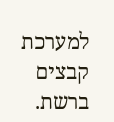למערכת קבצים ברשת.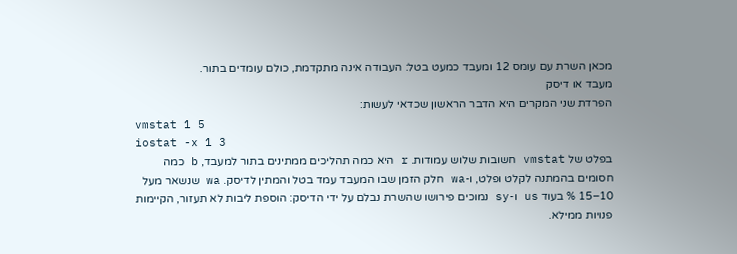מכאן השרת עם עומס 12 ומעבד כמעט בטל: העבודה אינה מתקדמת, כולם עומדים בתור.
מעבד או דיסק
הפרדת שני המקרים היא הדבר הראשון שכדאי לעשות:
vmstat 1 5
iostat -x 1 3
בפלט של vmstat חשובות שלוש עמודות. r היא כמה תהליכים ממתינים בתור למעבד, b כמה חסומים בהמתנה לקלט ופלט, ו-wa חלק הזמן שבו המעבד עמד בטל והמתין לדיסק. wa שנשאר מעל 10–15 % בעוד us ו-sy נמוכים פירושו שהשרת נבלם על ידי הדיסק: הוספת ליבות לא תעזור, הקיימות פנויות ממילא.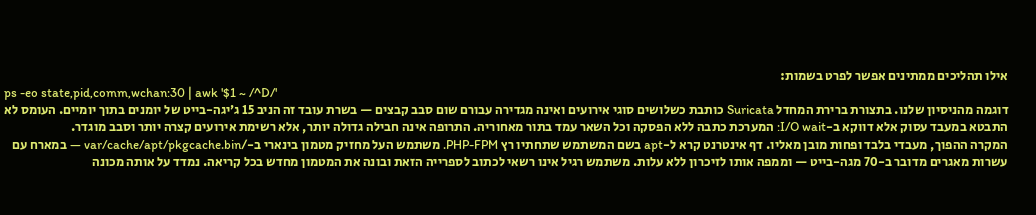אילו תהליכים ממתינים אפשר לפרט בשמות:
ps -eo state,pid,comm,wchan:30 | awk '$1 ~ /^D/'
דוגמה מהניסיון שלנו. בתצורת ברירת המחדל Suricata כותבת כשלושים סוגי אירועים ואינה מגדירה עבורם שום סבב קבצים — בשרת עובד זה הניב 15 ג׳יגה-בייט של יומנים בתוך יומיים. העומס לא התבטא במעבד עסוק אלא דווקא ב-I/O wait: המערכת כתבה ללא הפסקה וכל השאר עמד בתור מאחוריה. התרופה אינה חבילה גדולה יותר, אלא רשימת אירועים קצרה יותר וסבב מוגדר.
המקרה ההפוך, מעבדי בלבד ופחות מובן מאליו. דף אינטרנט קרא ל-apt בשם המשתמש שתחתיו רץ PHP-FPM. משתמש העל מחזיק מטמון בינארי ב-/var/cache/apt/pkgcache.bin — במארח עם עשרות מאגרים מדובר ב-70 מגה-בייט — וממפה אותו לזיכרון ללא עלות. משתמש רגיל אינו רשאי לכתוב לספרייה הזאת ובונה את המטמון מחדש בכל קריאה. נמדד על אותה מכונה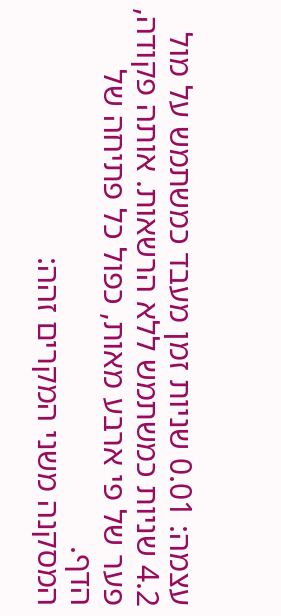עצמה: 0.01 שניות זמן מעבד כמשתמש על מול 4.2 שניות כמשתמש ללא הרשאות. אותה פקודה, פער של פי ארבע מאות, כפול כל פתיחה של הדף.
המסקנה משני המקרים זהה: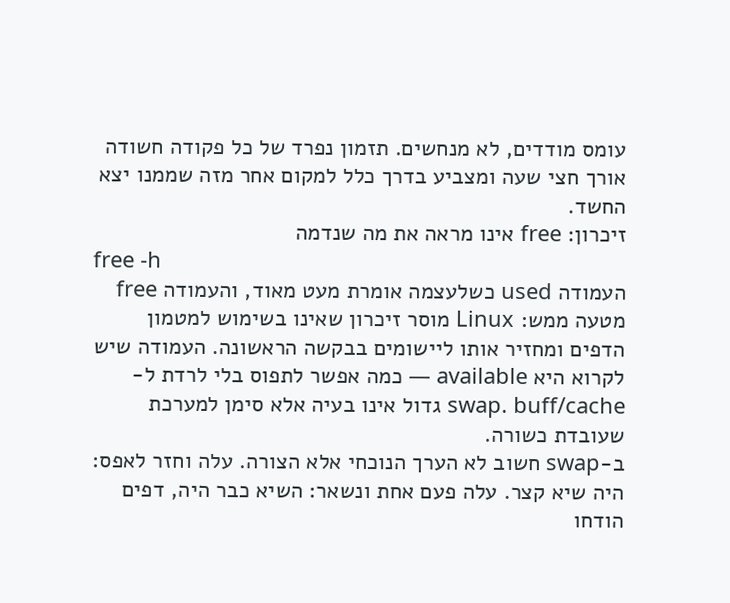עומס מודדים, לא מנחשים. תזמון נפרד של כל פקודה חשודה אורך חצי שעה ומצביע בדרך כלל למקום אחר מזה שממנו יצא החשד.
זיכרון: free אינו מראה את מה שנדמה
free -h
העמודה used כשלעצמה אומרת מעט מאוד, והעמודה free מטעה ממש: Linux מוסר זיכרון שאינו בשימוש למטמון הדפים ומחזיר אותו ליישומים בבקשה הראשונה. העמודה שיש לקרוא היא available — כמה אפשר לתפוס בלי לרדת ל-swap. buff/cache גדול אינו בעיה אלא סימן למערכת שעובדת כשורה.
ב-swap חשוב לא הערך הנוכחי אלא הצורה. עלה וחזר לאפס: היה שיא קצר. עלה פעם אחת ונשאר: השיא כבר היה, דפים הודחו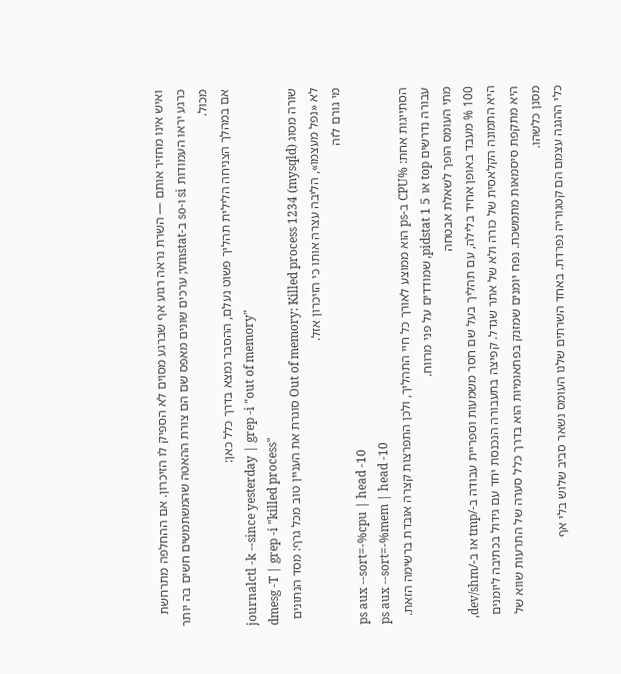ואיש אינו מחזיר אותם — השרת נראה רגוע אף שברגע מסוים לא הספיק לו הזיכרון. אם ההחלפה מתרחשת כרגע יראו העמודות si ו-so ב-vmstat; ערכים שונים מאפס שם הם צורת ההאטה שהמשתמשים חשים בה יותר מכול.
אם במהלך הצניחה הלילית תהליך פשוט נעלם, ההסבר נמצא בדרך כלל כאן:
journalctl -k --since yesterday | grep -i "out of memory"
dmesg -T | grep -i "killed process"
שורה מסוג Out of memory: Killed process 1234 (mysqld) סוגרת את העניין טוב מכל גרף: מסד הנתונים לא «נפל מעצמו», הליבה עצרה אותו כי הזיכרון אזל.
מי גורם לזה
ps aux --sort=-%cpu | head -10
ps aux --sort=-%mem | head -10
הסתייגות אחת: %CPU ב-ps הוא ממוצע לאורך כל חיי התהליך, ולכן התפרצות קצרה אובדת ברשימה הזאת. עבורה נדרשים top או pidstat 1 5, שמודדים על פני מרווח.
מתי העומס הופך לשאלת אבטחה
100 % מעבד באופן אחיד בלילה, עם תהליך בעל שם חסר משמעות וספריית עבודה ב-/tmp או ב-/dev/shm, היא התמונה הקלאסית של כורה ולא של אתר שגדל. קפיצה בתעבורה הנכנסת יחד עם גידול בכתיבה ליומנים היא מתקפת סיסמאות מתמשכת. נפח יומנים שמזנק בפתאומיות הוא בדרך כלל סערה של התרעות שווא של מסנן כלשהו.
כלי ההגנה עצמם הם קטגוריה נפרדת. באחד השרתים שלנו העומס נשאר סביב שלוש בלי אף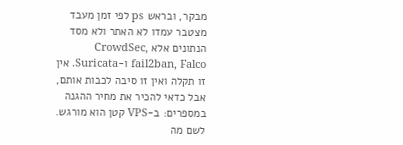מבקר, ובראש ps לפי זמן מעבד מצטבר עמדו לא האתר ולא מסד הנתונים אלא CrowdSec, fail2ban, Falco ו-Suricata. אין זו תקלה ואין זו סיבה לכבות אותם, אבל כדאי להכיר את מחיר ההגנה במספרים: ב-VPS קטן הוא מורגש.
לשם מה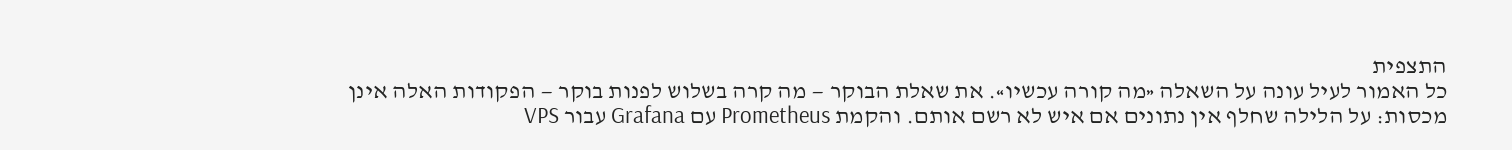התצפית
כל האמור לעיל עונה על השאלה «מה קורה עכשיו». את שאלת הבוקר — מה קרה בשלוש לפנות בוקר — הפקודות האלה אינן מכסות: על הלילה שחלף אין נתונים אם איש לא רשם אותם. והקמת Prometheus עם Grafana עבור VPS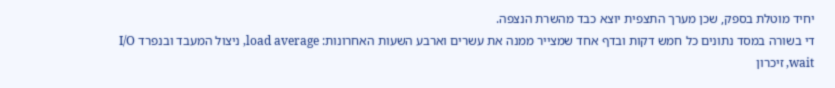יחיד מוטלת בספק, שכן מערך התצפית יוצא כבד מהשרת הנצפה.
די בשורה במסד נתונים כל חמש דקות ובדף אחד שמצייר ממנה את עשרים וארבע השעות האחרונות: load average, ניצול המעבד ובנפרד I/O wait, זיכרון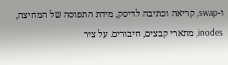ו-swap, קריאה וכתיבה לדיסק, מידת התפוסה של המחיצה, inodes, מתארי קבצים, חיבורים. על ציר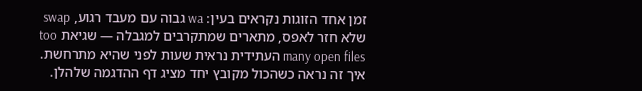זמן אחד הזוגות נקראים בעין: wa גבוה עם מעבד רגוע, swap שלא חזר לאפס, מתארים שמתקרבים למגבלה — שגיאת too many open files העתידית נראית שעות לפני שהיא מתרחשת. איך זה נראה כשהכול מקובץ יחד מציג דף ההדגמה שלהלן.